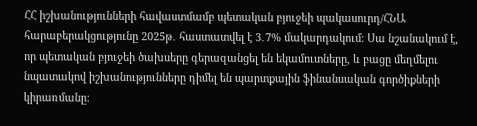ՀՀ իշխանությունների հավաստմամբ պետական բյուջեի պակասուրդ/ՀՆԱ հարաբերակցությունը 2025թ․ հաստատվել է 3․7% մակարդակում։ Սա նշանակում է, որ պետական բյուջեի ծախսերը գերազանցել են եկամուտները, և բացը մեղմելու նպատակով իշխանությունները դիմել են պարտքային ֆինանսական գործիքների կիրառմանը։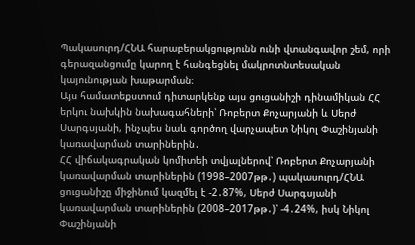Պակասուրդ/ՀՆԱ հարաբերակցությունն ունի վտանգավոր շեմ, որի գերազանցումը կարող է հանգեցնել մակրոտնտեսական կայունության խաթարման։
Այս համատեքստում դիտարկենք այս ցուցանիշի դինամիկան ՀՀ երկու նախկին նախագահների՝ Ռոբերտ Քոչարյանի և Սերժ Սարգսյանի, ինչպես նաև գործող վարչապետ Նիկոլ Փաշինյանի կառավարման տարիներին․
ՀՀ վիճակագրական կոմիտեի տվյալներով՝ Ռոբերտ Քոչարյանի կառավարման տարիներին (1998–2007թթ․) պակասուրդ/ՀՆԱ ցուցանիշը միջինում կազմել է -2․87%, Սերժ Սարգսյանի կառավարման տարիներին (2008–2017թթ․)՝ -4․24%, իսկ Նիկոլ Փաշինյանի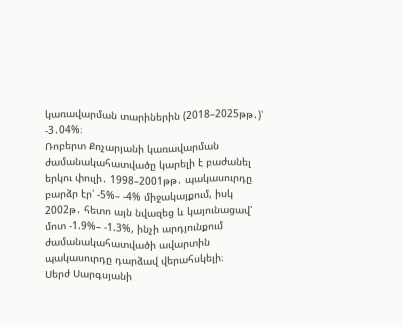կառավարման տարիներին (2018–2025թթ․)՝ -3․04%։
Ռոբերտ Քոչարյանի կառավարման ժամանակահատվածը կարելի է բաժանել երկու փուլի․ 1998–2001թթ․ պակասուրդը բարձր էր՝ -5%– -4% միջակայքում, իսկ 2002թ․ հետո այն նվազեց և կայունացավ՝ մոտ -1.9%– -1.3%, ինչի արդյունքում ժամանակահատվածի ավարտին պակասուրդը դարձավ վերահսկելի։
Սերժ Սարգսյանի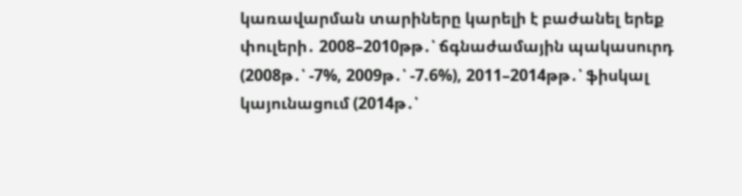կառավարման տարիները կարելի է բաժանել երեք փուլերի․ 2008–2010թթ․՝ ճգնաժամային պակասուրդ (2008թ․՝ -7%, 2009թ․՝ -7.6%), 2011–2014թթ․՝ ֆիսկալ կայունացում (2014թ․՝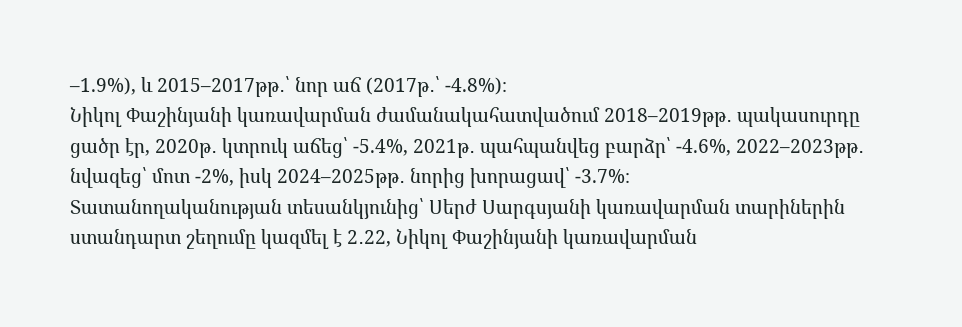–1.9%), և 2015–2017թթ․՝ նոր աճ (2017թ․՝ -4.8%)։
Նիկոլ Փաշինյանի կառավարման ժամանակահատվածում 2018–2019թթ․ պակասուրդը ցածր էր, 2020թ․ կտրուկ աճեց՝ -5.4%, 2021թ․ պահպանվեց բարձր՝ -4.6%, 2022–2023թթ․ նվազեց՝ մոտ -2%, իսկ 2024–2025թթ․ նորից խորացավ՝ -3.7%։
Տատանողականության տեսանկյունից՝ Սերժ Սարգսյանի կառավարման տարիներին ստանդարտ շեղումը կազմել է 2․22, Նիկոլ Փաշինյանի կառավարման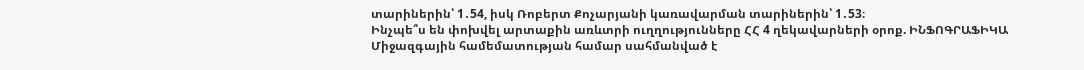տարիներին՝ 1․54, իսկ Ռոբերտ Քոչարյանի կառավարման տարիներին՝ 1․53։
Ինչպե՞ս են փոխվել արտաքին առևտրի ուղղությունները ՀՀ 4 ղեկավարների օրոք. ԻՆՖՈԳՐԱՖԻԿԱ
Միջազգային համեմատության համար սահմանված է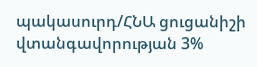պակասուրդ/ՀՆԱ ցուցանիշի վտանգավորության 3%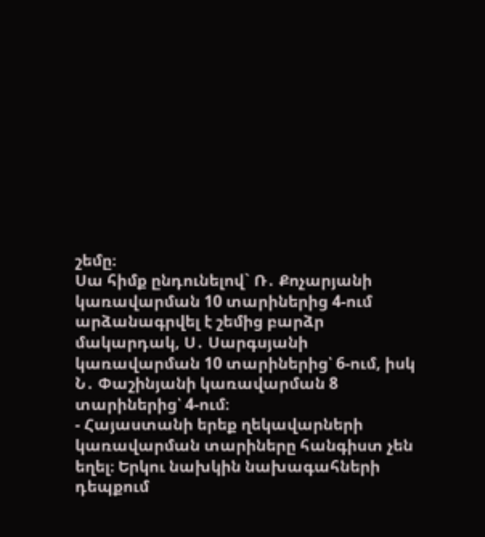շեմը։
Սա հիմք ընդունելով` Ռ․ Քոչարյանի կառավարման 10 տարիներից 4-ում արձանագրվել է շեմից բարձր մակարդակ, Ս․ Սարգսյանի կառավարման 10 տարիներից՝ 6-ում, իսկ Ն․ Փաշինյանի կառավարման 8 տարիներից՝ 4-ում։
- Հայաստանի երեք ղեկավարների կառավարման տարիները հանգիստ չեն եղել։ Երկու նախկին նախագահների դեպքում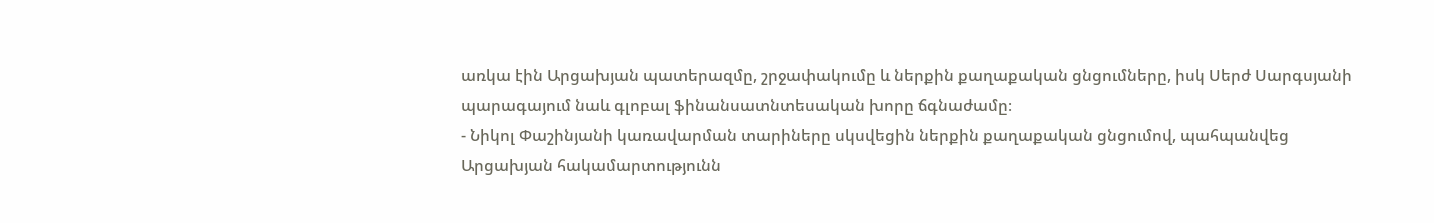առկա էին Արցախյան պատերազմը, շրջափակումը և ներքին քաղաքական ցնցումները, իսկ Սերժ Սարգսյանի պարագայում նաև գլոբալ ֆինանսատնտեսական խորը ճգնաժամը։
- Նիկոլ Փաշինյանի կառավարման տարիները սկսվեցին ներքին քաղաքական ցնցումով, պահպանվեց Արցախյան հակամարտությունն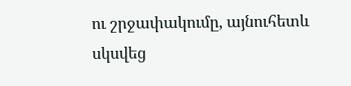ու շրջափակումը, այնուհետև սկսվեց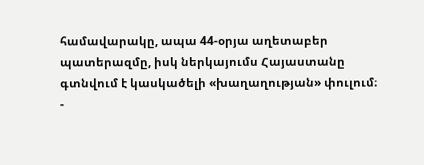համավարակը, ապա 44-օրյա աղետաբեր պատերազմը, իսկ ներկայումս Հայաստանը գտնվում է կասկածելի «խաղաղության» փուլում։
-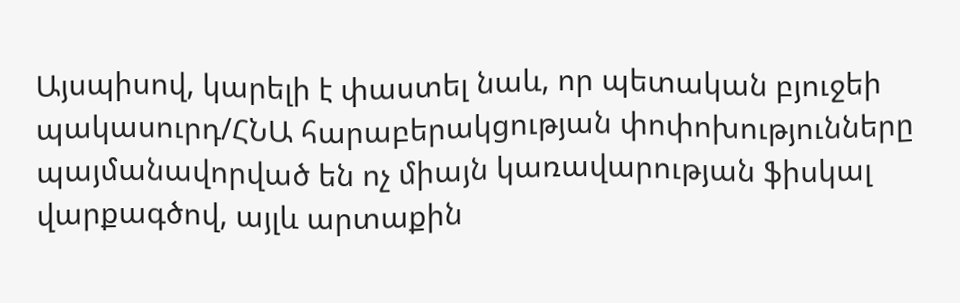Այսպիսով, կարելի է փաստել նաև, որ պետական բյուջեի պակասուրդ/ՀՆԱ հարաբերակցության փոփոխությունները պայմանավորված են ոչ միայն կառավարության ֆիսկալ վարքագծով, այլև արտաքին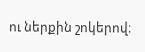ու ներքին շոկերով։